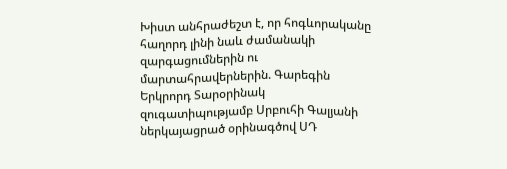Խիստ անհրաժեշտ է, որ հոգևորականը հաղորդ լինի նաև ժամանակի զարգացումներին ու մարտահրավերներին. Գարեգին Երկրորդ Տարօրինակ զուգատիպությամբ Սրբուհի Գալյանի ներկայացրած օրինագծով ՍԴ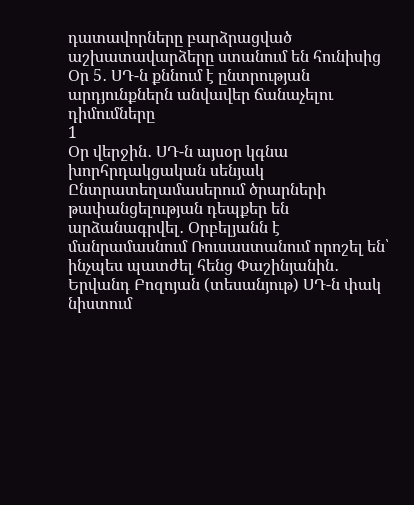դատավորները բարձրացված աշխատավարձերը ստանում են հունիսից Օր 5․ ՍԴ-ն քննում է ընտրության արդյունքներն անվավեր ճանաչելու դիմումները
1
Օր վերջին․ ՍԴ-ն այսօր կգնա խորհրդակցական սենյակ Ընտրատեղամասերում ծրարների թափանցելության դեպքեր են արձանագրվել․ Օրբելյանն է մանրամասնում Ռուսաստանում որոշել են՝ ինչպես պատժել հենց Փաշինյանին․ Երվանդ Բոզոյան (տեսանյութ) ՍԴ-ն փակ նիստում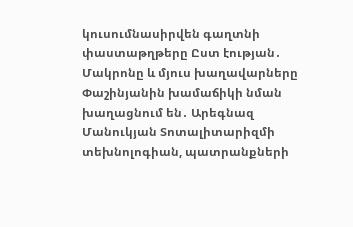կուսումնասիրվեն գաղտնի փաստաթղթերը Ըստ էության․ Մակրոնը և մյուս խաղավարները Փաշինյանին խամաճիկի նման խաղացնում են․ Արեգնազ Մանուկյան Տոտալիտարիզմի տեխնոլոգիան, պատրանքների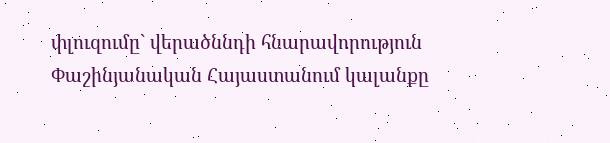փլուզումը` վերածննդի հնարավորություն Փաշինյանական Հայաստանում կալանքը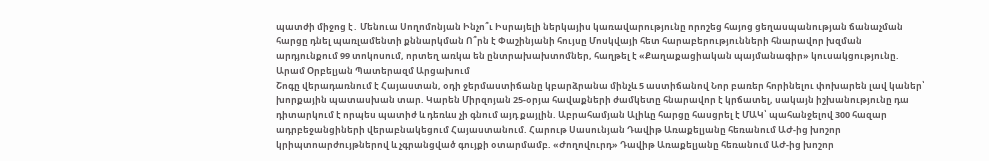պատժի միջոց է․ Մենուա Սողոմոնյան Ինչո՞ւ Իսրայելի ներկայիս կառավարությունը որոշեց հայոց ցեղասպանության ճանաչման հարցը դնել պառլամենտի քննարկման Ո՞րն է Փաշինյանի հույսը Մոսկվայի հետ հարաբերությունների հնարավոր խզման արդյունքում 99 տոկոսում, որտեղ առկա են ընտրախախտոմներ, հաղթել է «Քաղաքացիական պայմանագիր» կուսակցությունը. Արամ Օրբելյան Պատերազմ Արցախում
Շոգը վերադառնում է Հայաստան, օդի ջերմաստիճանը կբարձրանա մինչև 5 աստիճանով Նոր բառեր հորինելու փոխարեն լավ կաներ՝ խորքային պատասխան տար. Կարեն Միրզոյան 25-օրյա հավաքների ժամկետը հնարավոր է կրճատել, սակայն իշխանությունը դա դիտարկում է որպես պատիժ և դեռևս չի գնում այդ քայլին. Աբրահամյան Ալիևը հարցը հասցրել է ՄԱԿ՝ պահանջելով 300 հազար ադրբեջանցիների վերաբնակեցում Հայաստանում. Հարութ Սասունյան Դավիթ Առաքելյանը հեռանում ԱԺ-ից խոշոր կրիպտոարժույթներով և չգրանցված գույքի օտարմամբ. «Ժողովուրդ» Դավիթ Առաքելյանը հեռանում ԱԺ-ից խոշոր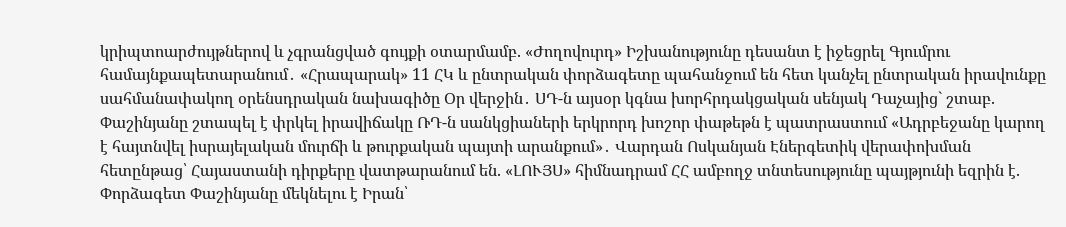կրիպտոարժույթներով և չգրանցված գույքի օտարմամբ. «Ժողովուրդ» Իշխանությունը դեսանտ է իջեցրել Գյումրու համայնքապետարանում․ «Հրապարակ» 11 ՀԿ և ընտրական փորձագետը պահանջում են հետ կանչել ընտրական իրավունքը սահմանափակող օրենսդրական նախագիծը Օր վերջին․ ՍԴ-ն այսօր կգնա խորհրդակցական սենյակ Դաչայից` շտաբ. Փաշինյանը շտապել է փրկել իրավիճակը ՌԴ-ն սանկցիաների երկրորդ խոշոր փաթեթն է պատրաստում «Ադրբեջանը կարող է հայտնվել իսրայելական մուրճի և թուրքական պայտի արանքում»․ Վարդան Ոսկանյան Էներգետիկ վերափոխման հետընթաց՝ Հայաստանի դիրքերը վատթարանում են. «ԼՈՒՅՍ» հիմնադրամ ՀՀ ամբողջ տնտեսությունը պայթյունի եզրին է. Փորձագետ Փաշինյանը մեկնելու է Իրան՝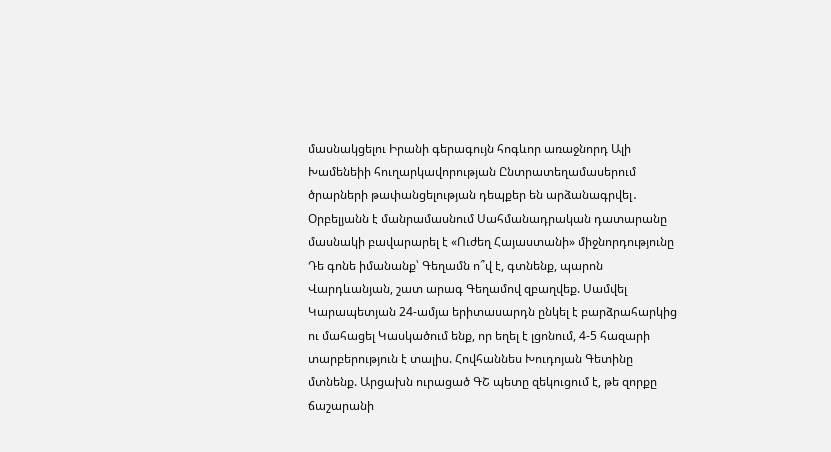մասնակցելու Իրանի գերագույն հոգևոր առաջնորդ Ալի Խամենեիի հուղարկավորության Ընտրատեղամասերում ծրարների թափանցելության դեպքեր են արձանագրվել․ Օրբելյանն է մանրամասնում Սահմանադրական դատարանը մասնակի բավարարել է «Ուժեղ Հայաստանի» միջնորդությունը Դե գոնե իմանանք՝ Գեղամն ո՞վ է, գտնենք, պարոն Վարդևանյան, շատ արագ Գեղամով զբաղվեք. Սամվել Կարապետյան 24-ամյա երիտասարդն ընկել է բարձրահարկից ու մահացել Կասկածում ենք, որ եղել է լցոնում, 4-5 հազարի տարբերություն է տալիս. Հովհաննես Խուդոյան Գետինը մտնենք. Արցախն ուրացած ԳՇ պետը զեկուցում է, թե զորքը ճաշարանի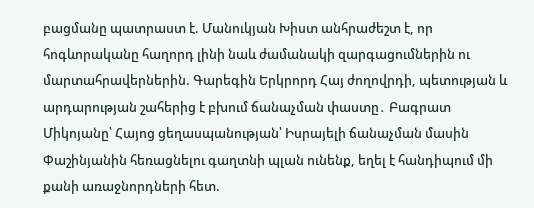բացմանը պատրաստ է. Մանուկյան Խիստ անհրաժեշտ է, որ հոգևորականը հաղորդ լինի նաև ժամանակի զարգացումներին ու մարտահրավերներին. Գարեգին Երկրորդ Հայ ժողովրդի, պետության և արդարության շահերից է բխում ճանաչման փաստը․ Բագրատ Միկոյանը՝ Հայոց ցեղասպանության՝ Իսրայելի ճանաչման մասին Փաշինյանին հեռացնելու գաղտնի պլան ունենք, եղել է հանդիպում մի քանի առաջնորդների հետ.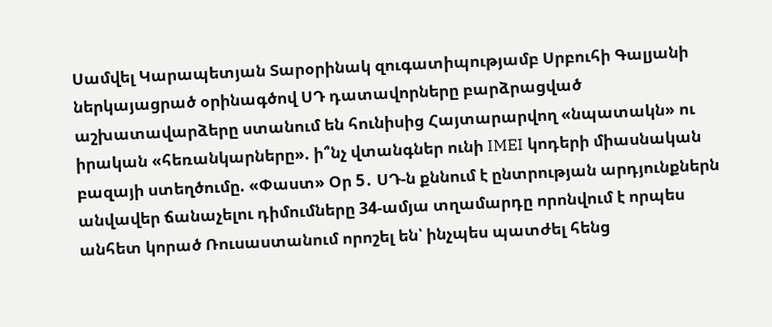Սամվել Կարապետյան Տարօրինակ զուգատիպությամբ Սրբուհի Գալյանի ներկայացրած օրինագծով ՍԴ դատավորները բարձրացված աշխատավարձերը ստանում են հունիսից Հայտարարվող «նպատակն» ու իրական «հեռանկարները». ի՞նչ վտանգներ ունի IMEI կոդերի միասնական բազայի ստեղծումը. «Փաստ» Օր 5․ ՍԴ-ն քննում է ընտրության արդյունքներն անվավեր ճանաչելու դիմումները 34-ամյա տղամարդը որոնվում է որպես անհետ կորած Ռուսաստանում որոշել են՝ ինչպես պատժել հենց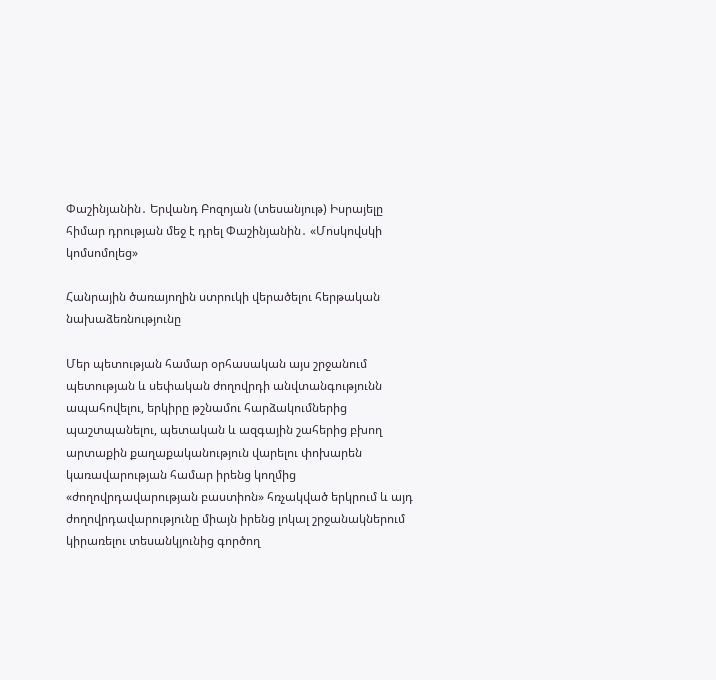Փաշինյանին․ Երվանդ Բոզոյան (տեսանյութ) Իսրայելը հիմար դրության մեջ է դրել Փաշինյանին․ «Մոսկովսկի կոմսոմոլեց»

Հանրային ծառայողին ստրուկի վերածելու հերթական նախաձեռնությունը

Մեր պետության համար օրհասական այս շրջանում պետության և սեփական ժողովրդի անվտանգությունն ապահովելու, երկիրը թշնամու հարձակումներից պաշտպանելու, պետական և ազգային շահերից բխող արտաքին քաղաքականություն վարելու փոխարեն կառավարության համար իրենց կողմից «ժողովրդավարության բաստիոն» հռչակված երկրում և այդ ժողովրդավարությունը միայն իրենց լոկալ շրջանակներում կիրառելու տեսանկյունից գործող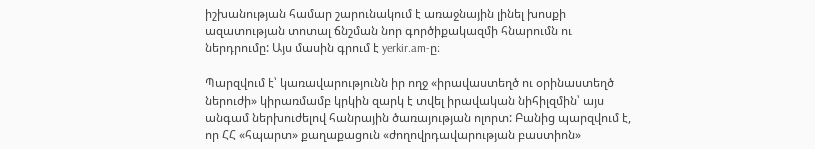իշխանության համար շարունակում է առաջնային լինել խոսքի ազատության տոտալ ճնշման նոր գործիքակազմի հնարումն ու ներդրումը: Այս մասին գրում է yerkir.am-ը։

Պարզվում է՝ կառավարությունն իր ողջ «իրավաստեղծ ու օրինաստեղծ ներուժի» կիրառմամբ կրկին զարկ է տվել իրավական նիհիլզմին՝ այս անգամ ներխուժելով հանրային ծառայության ոլորտ: Բանից պարզվում է, որ ՀՀ «հպարտ» քաղաքացուն «ժողովրդավարության բաստիոն»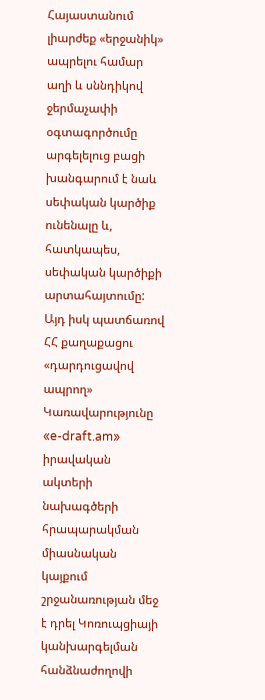Հայաստանում լիարժեք «երջանիկ» ապրելու համար աղի և սննդիկով ջերմաչափի օգտագործումը արգելելուց բացի խանգարում է նաև սեփական կարծիք ունենալը և, հատկապես, սեփական կարծիքի արտահայտումը: Այդ իսկ պատճառով ՀՀ քաղաքացու «դարդուցավով ապրող» Կառավարությունը «e-draft.am» իրավական ակտերի նախագծերի հրապարակման միասնական կայքում շրջանառության մեջ է դրել Կոռուպցիայի կանխարգելման հանձնաժողովի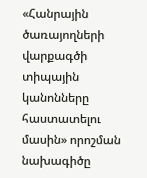«Հանրային ծառայողների վարքագծի տիպային կանոնները հաստատելու մասին» որոշման նախագիծը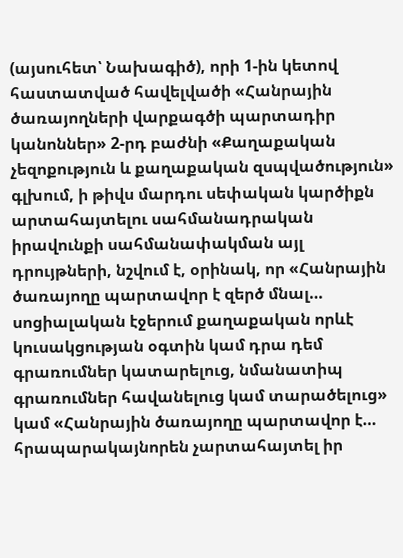(այսուհետ՝ Նախագիծ), որի 1-ին կետով հաստատված հավելվածի «Հանրային ծառայողների վարքագծի պարտադիր կանոններ» 2-րդ բաժնի «Քաղաքական չեզոքություն և քաղաքական զսպվածություն» գլխում, ի թիվս մարդու սեփական կարծիքն արտահայտելու սահմանադրական իրավունքի սահմանափակման այլ դրույթների, նշվում է, օրինակ, որ «Հանրային ծառայողը պարտավոր է զերծ մնալ… սոցիալական էջերում քաղաքական որևէ կուսակցության օգտին կամ դրա դեմ գրառումներ կատարելուց, նմանատիպ գրառումներ հավանելուց կամ տարածելուց» կամ «Հանրային ծառայողը պարտավոր է… հրապարակայնորեն չարտահայտել իր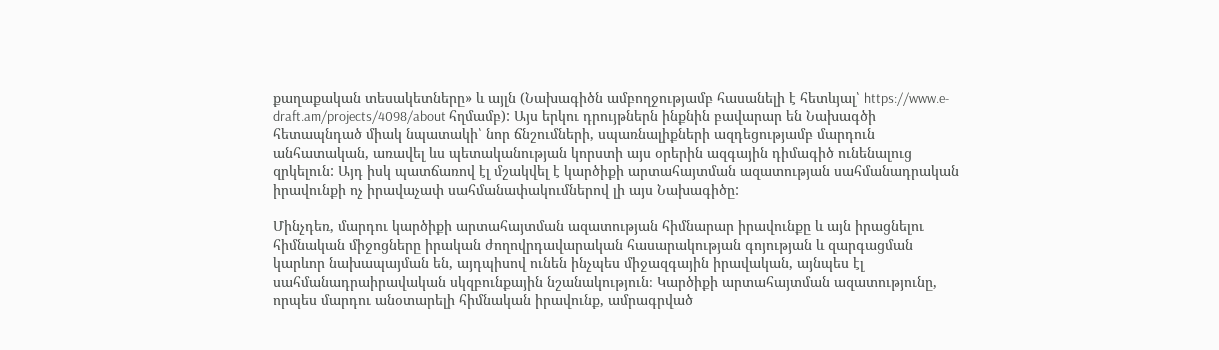քաղաքական տեսակետները» և այլն (Նախագիծն ամբողջությամբ հասանելի է հետևյալ՝ https://www.e-draft.am/projects/4098/about հղմամբ): Այս երկու դրույթներն ինքնին բավարար են Նախագծի հետապնդած միակ նպատակի՝ նոր ճնշումների, սպառնալիքների ազդեցությամբ մարդուն անհատական, առավել ևս պետականության կորստի այս օրերին ազգային դիմագիծ ունենալուց զրկելուն: Այդ իսկ պատճառով էլ մշակվել է կարծիքի արտահայտման ազատության սահմանադրական իրավունքի ոչ իրավաչափ սահմանափակումներով լի այս Նախագիծը:

Մինչդեռ, մարդու կարծիքի արտահայտման ազատության հիմնարար իրավունքը և այն իրացնելու հիմնական միջոցները իրական ժողովրդավարական հասարակության գոյության և զարգացման կարևոր նախապայման են, այդպիսով ունեն ինչպես միջազգային իրավական, այնպես էլ սահմանադրաիրավական սկզբունքային նշանակություն։ Կարծիքի արտահայտման ազատությունը, որպես մարդու անօտարելի հիմնական իրավունք, ամրագրված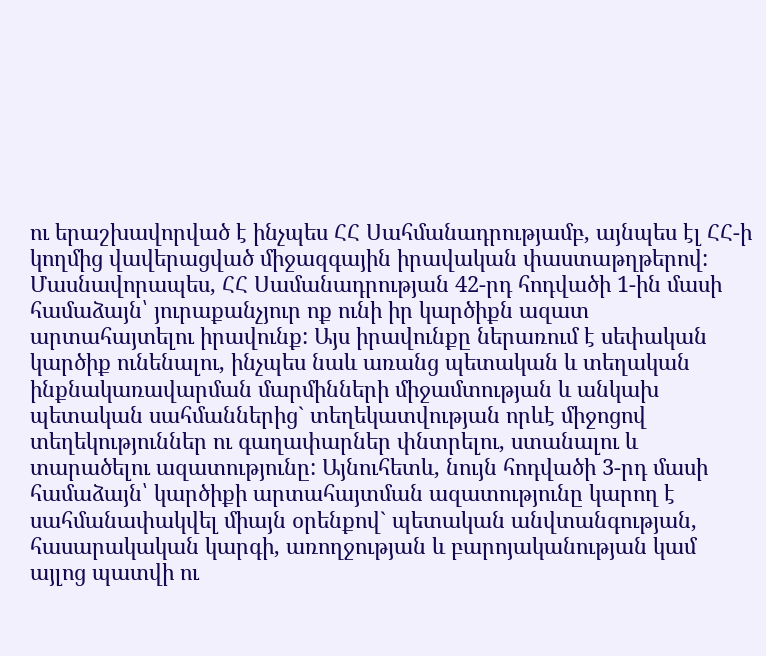ու երաշխավորված է ինչպես ՀՀ Սահմանադրությամբ, այնպես էլ ՀՀ-ի կողմից վավերացված միջազգային իրավական փաստաթղթերով: Մասնավորապես, ՀՀ Սամանադրության 42-րդ հոդվածի 1-ին մասի համաձայն՝ յուրաքանչյուր ոք ունի իր կարծիքն ազատ արտահայտելու իրավունք: Այս իրավունքը ներառում է սեփական կարծիք ունենալու, ինչպես նաև առանց պետական և տեղական ինքնակառավարման մարմինների միջամտության և անկախ պետական սահմաններից` տեղեկատվության որևէ միջոցով տեղեկություններ ու գաղափարներ փնտրելու, ստանալու և տարածելու ազատությունը: Այնուհետև, նույն հոդվածի 3-րդ մասի համաձայն՝ կարծիքի արտահայտման ազատությունը կարող է սահմանափակվել միայն օրենքով` պետական անվտանգության, հասարակական կարգի, առողջության և բարոյականության կամ այլոց պատվի ու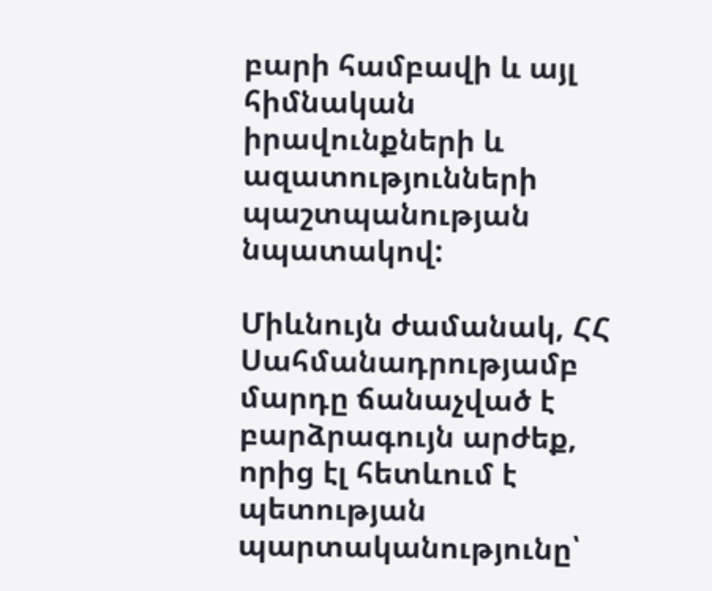բարի համբավի և այլ հիմնական իրավունքների և ազատությունների պաշտպանության նպատակով:

Միևնույն ժամանակ, ՀՀ Սահմանադրությամբ մարդը ճանաչված է բարձրագույն արժեք, որից էլ հետևում է պետության պարտականությունը՝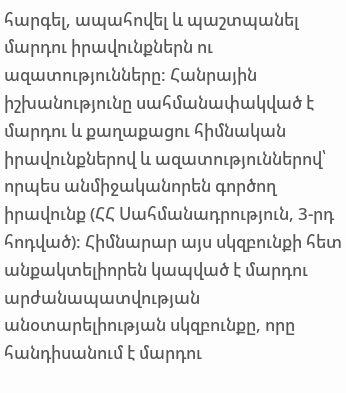հարգել, ապահովել և պաշտպանել մարդու իրավունքներն ու ազատությունները: Հանրային իշխանությունը սահմանափակված է մարդու և քաղաքացու հիմնական իրավունքներով և ազատություններով՝ որպես անմիջականորեն գործող իրավունք (ՀՀ Սահմանադրություն, 3-րդ հոդված): Հիմնարար այս սկզբունքի հետ անքակտելիորեն կապված է մարդու արժանապատվության անօտարելիության սկզբունքը, որը հանդիսանում է մարդու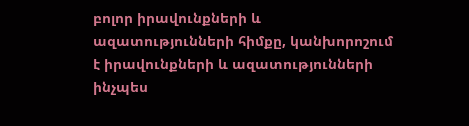բոլոր իրավունքների և ազատությունների հիմքը, կանխորոշում է իրավունքների և ազատությունների ինչպես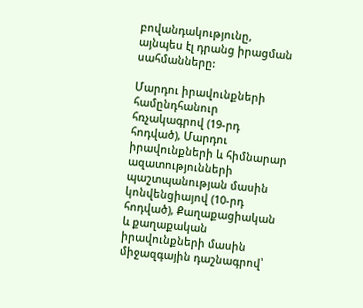բովանդակությունը, այնպես էլ դրանց իրացման սահմանները:

Մարդու իրավունքների համընդհանուր հռչակագրով (19-րդ հոդված), Մարդու իրավունքների և հիմնարար ազատությունների պաշտպանության մասին կոնվենցիայով (10-րդ հոդված), Քաղաքացիական և քաղաքական իրավունքների մասին միջազգային դաշնագրով՝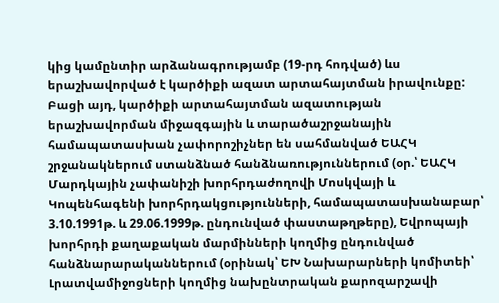կից կամընտիր արձանագրությամբ (19-րդ հոդված) ևս երաշխավորված է կարծիքի ազատ արտահայտման իրավունքը: Բացի այդ, կարծիքի արտահայտման ազատության երաշխավորման միջազգային և տարածաշրջանային համապատասխան չափորոշիչներ են սահմանված ԵԱՀԿ շրջանակներում ստանձնած հանձնառություններում (օր.՝ ԵԱՀԿ Մարդկային չափանիշի խորհրդաժողովի Մոսկվայի և Կոպենհագենի խորհրդակցությունների, համապատասխանաբար՝ 3.10.1991թ. և 29.06.1999թ. ընդունված փաստաթղթերը), Եվրոպայի խորհրդի քաղաքական մարմինների կողմից ընդունված հանձնարարականներում (օրինակ՝ ԵԽ Նախարարների կոմիտեի՝ Լրատվամիջոցների կողմից նախընտրական քարոզարշավի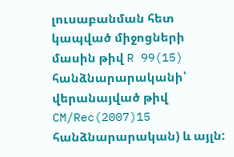լուսաբանման հետ կապված միջոցների մասին թիվ R 99(15) հանձնարարականի՝ վերանայված թիվ CM/Rec(2007)15 հանձնարարական) և այլն: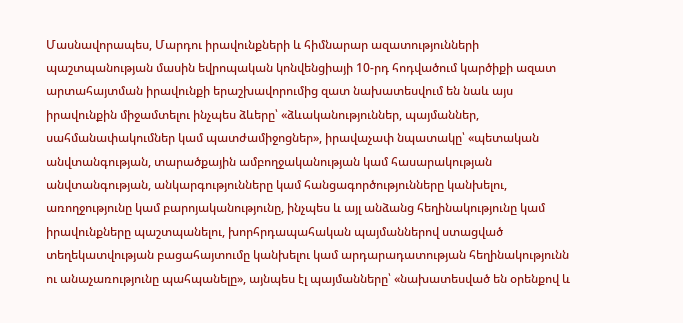Մասնավորապես, Մարդու իրավունքների և հիմնարար ազատությունների պաշտպանության մասին եվրոպական կոնվենցիայի 10-րդ հոդվածում կարծիքի ազատ արտահայտման իրավունքի երաշխավորումից զատ նախատեսվում են նաև այս իրավունքին միջամտելու ինչպես ձևերը՝ «ձևականություններ, պայմաններ, սահմանափակումներ կամ պատժամիջոցներ», իրավաչափ նպատակը՝ «պետական անվտանգության, տարածքային ամբողջականության կամ հասարակության անվտանգության, անկարգությունները կամ հանցագործությունները կանխելու, առողջությունը կամ բարոյականությունը, ինչպես և այլ անձանց հեղինակությունը կամ իրավունքները պաշտպանելու, խորհրդապահական պայմաններով ստացված տեղեկատվության բացահայտումը կանխելու կամ արդարադատության հեղինակությունն ու անաչառությունը պահպանելը», այնպես էլ պայմանները՝ «նախատեսված են օրենքով և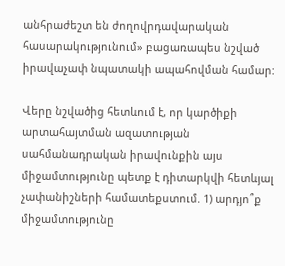անհրաժեշտ են ժողովրդավարական հասարակությունում» բացառապես նշված իրավաչափ նպատակի ապահովման համար:

Վերը նշվածից հետևում է, որ կարծիքի արտահայտման ազատության սահմանադրական իրավունքին այս միջամտությունը պետք է դիտարկվի հետևյալ չափանիշների համատեքստում. 1) արդյո՞ք միջամտությունը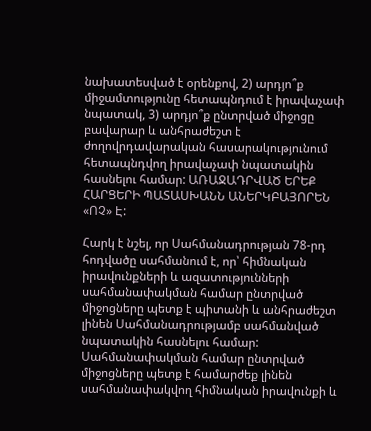նախատեսված է օրենքով, 2) արդյո՞ք միջամտությունը հետապնդում է իրավաչափ նպատակ, 3) արդյո՞ք ընտրված միջոցը բավարար և անհրաժեշտ է ժողովրդավարական հասարակությունում հետապնդվող իրավաչափ նպատակին հասնելու համար: ԱՌԱՋԱԴՐՎԱԾ ԵՐԵՔ ՀԱՐՑԵՐԻ ՊԱՏԱՍԽԱՆՆ ԱՆԵՐԿԲԱՅՈՐԵՆ «ՈՉ» Է:

Հարկ է նշել, որ Սահմանադրության 78-րդ հոդվածը սահմանում է, որ՝ հիմնական իրավունքների և ազատությունների սահմանափակման համար ընտրված միջոցները պետք է պիտանի և անհրաժեշտ լինեն Սահմանադրությամբ սահմանված նպատակին հասնելու համար: Սահմանափակման համար ընտրված միջոցները պետք է համարժեք լինեն սահմանափակվող հիմնական իրավունքի և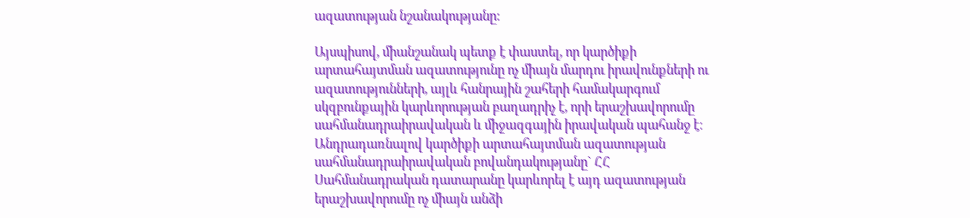ազատության նշանակությանը:

Այսպիսով, միանշանակ պետք է փաստել, որ կարծիքի արտահայտման ազատությունը ոչ միայն մարդու իրավունքների ու ազատությունների, այլև հանրային շահերի համակարգում սկզբունքային կարևորության բաղադրիչ է, որի երաշխավորումը սահմանադրաիրավական և միջազգային իրավական պահանջ է։ Անդրադառնալով կարծիքի արտահայտման ազատության սահմանադրաիրավական բովանդակությանը` ՀՀ Սահմանադրական դատարանը կարևորել է այդ ազատության երաշխավորումը ոչ միայն անձի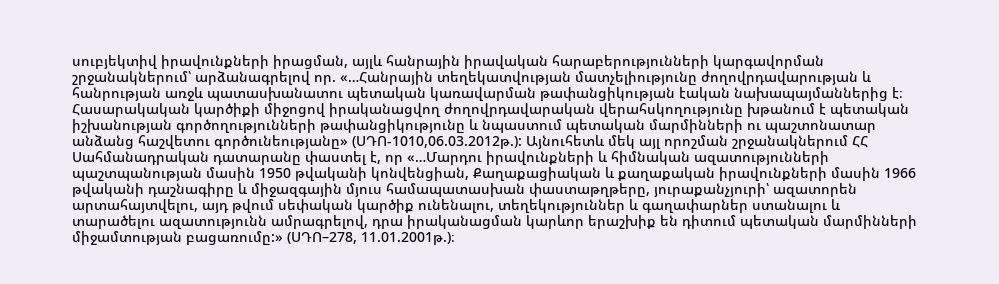սուբյեկտիվ իրավունքների իրացման, այլև հանրային իրավական հարաբերությունների կարգավորման շրջանակներում՝ արձանագրելով որ. «…Հանրային տեղեկատվության մատչելիությունը ժողովրդավարության և հանրության առջև պատասխանատու պետական կառավարման թափանցիկության էական նախապայմաններից է։ Հասարակական կարծիքի միջոցով իրականացվող ժողովրդավարական վերահսկողությունը խթանում է պետական իշխանության գործողությունների թափանցիկությունը և նպաստում պետական մարմինների ու պաշտոնատար անձանց հաշվետու գործունեությանը» (ՍԴՈ-1010,06.03.2012թ.): Այնուհետև մեկ այլ որոշման շրջանակներում ՀՀ Սահմանադրական դատարանը փաստել է, որ «…Մարդու իրավունքների և հիմնական ազատությունների պաշտպանության մասին 1950 թվականի կոնվենցիան, Քաղաքացիական և քաղաքական իրավունքների մասին 1966 թվականի դաշնագիրը և միջազգային մյուս համապատասխան փաստաթղթերը, յուրաքանչյուրի՝ ազատորեն արտահայտվելու, այդ թվում սեփական կարծիք ունենալու, տեղեկություններ և գաղափարներ ստանալու և տարածելու ազատությունն ամրագրելով, դրա իրականացման կարևոր երաշխիք են դիտում պետական մարմինների միջամտության բացառումը:» (ՍԴՈ–278, 11.01.2001թ.)։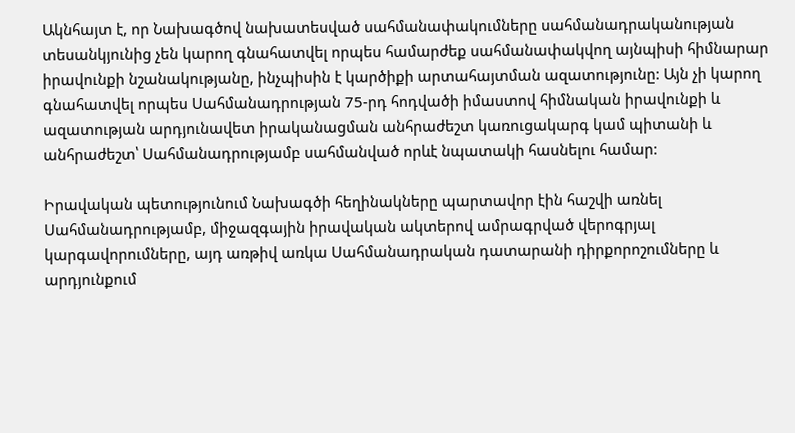Ակնհայտ է, որ Նախագծով նախատեսված սահմանափակումները սահմանադրականության տեսանկյունից չեն կարող գնահատվել որպես համարժեք սահմանափակվող այնպիսի հիմնարար իրավունքի նշանակությանը, ինչպիսին է կարծիքի արտահայտման ազատությունը: Այն չի կարող գնահատվել որպես Սահմանադրության 75-րդ հոդվածի իմաստով հիմնական իրավունքի և ազատության արդյունավետ իրականացման անհրաժեշտ կառուցակարգ կամ պիտանի և անհրաժեշտ՝ Սահմանադրությամբ սահմանված որևէ նպատակի հասնելու համար:

Իրավական պետությունում Նախագծի հեղինակները պարտավոր էին հաշվի առնել Սահմանադրությամբ, միջազգային իրավական ակտերով ամրագրված վերոգրյալ կարգավորումները, այդ առթիվ առկա Սահմանադրական դատարանի դիրքորոշումները և արդյունքում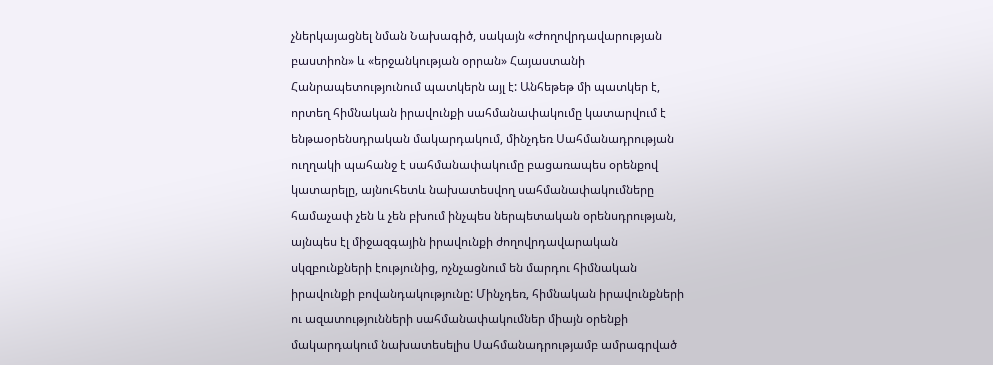չներկայացնել նման Նախագիծ, սակայն «Ժողովրդավարության բաստիոն» և «երջանկության օրրան» Հայաստանի Հանրապետությունում պատկերն այլ է: Անհեթեթ մի պատկեր է, որտեղ հիմնական իրավունքի սահմանափակումը կատարվում է ենթաօրենսդրական մակարդակում, մինչդեռ Սահմանադրության ուղղակի պահանջ է սահմանափակումը բացառապես օրենքով կատարելը, այնուհետև նախատեսվող սահմանափակումները համաչափ չեն և չեն բխում ինչպես ներպետական օրենսդրության, այնպես էլ միջազգային իրավունքի ժողովրդավարական սկզբունքների էությունից, ոչնչացնում են մարդու հիմնական իրավունքի բովանդակությունը: Մինչդեռ, հիմնական իրավունքների ու ազատությունների սահմանափակումներ միայն օրենքի մակարդակում նախատեսելիս Սահմանադրությամբ ամրագրված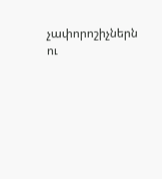չափորոշիչներն ու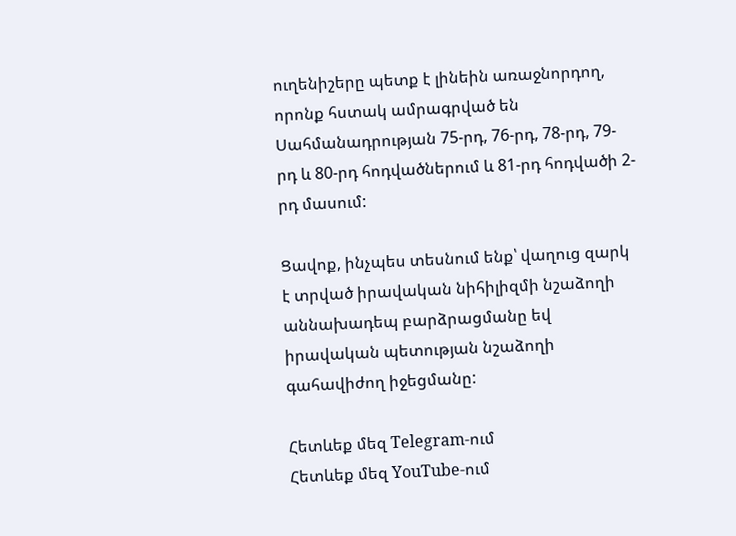ուղենիշերը պետք է լինեին առաջնորդող, որոնք հստակ ամրագրված են Սահմանադրության 75-րդ, 76-րդ, 78-րդ, 79-րդ և 80-րդ հոդվածներում և 81-րդ հոդվածի 2-րդ մասում:

Ցավոք, ինչպես տեսնում ենք՝ վաղուց զարկ է տրված իրավական նիհիլիզմի նշաձողի աննախադեպ բարձրացմանը եվ իրավական պետության նշաձողի գահավիժող իջեցմանը:

Հետևեք մեզ Telegram-ում
Հետևեք մեզ YouTube-ում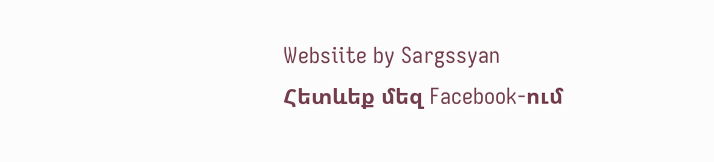Websiite by Sargssyan
Հետևեք մեզ Facebook-ում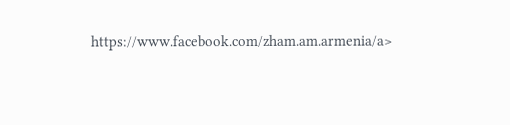https://www.facebook.com/zham.am.armenia/a>